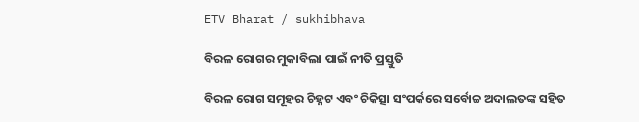ETV Bharat / sukhibhava

ବିରଳ ରୋଗର ମୁକାବିଲା ପାଇଁ ନୀତି ପ୍ରସ୍ତୁତି

ବିରଳ ରୋଗ ସମୂହର ଚିହ୍ନଟ ଏବଂ ଚିକିତ୍ସା ସଂପର୍କରେ ସର୍ବୋଚ୍ଚ ଅଦାଲତଙ୍କ ସହିତ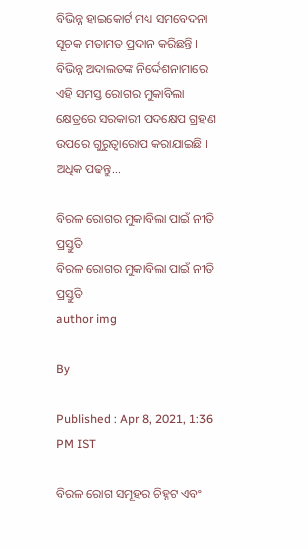ବିଭିନ୍ନ ହାଇକୋର୍ଟ ମଧ୍ୟ ସମବେଦନା ସୂଚକ ମତାମତ ପ୍ରଦାନ କରିଛନ୍ତି । ବିଭିନ୍ନ ଅଦାଲତଙ୍କ ନିର୍ଦ୍ଦେଶନାମାରେ ଏହି ସମସ୍ତ ରୋଗର ମୁକାବିଲା କ୍ଷେତ୍ରରେ ସରକାରୀ ପଦକ୍ଷେପ ଗ୍ରହଣ ଉପରେ ଗୁରୁତ୍ବାରୋପ କରାଯାଇଛି । ଅଧିକ ପଢନ୍ତୁ...

ବିରଳ ରୋଗର ମୁକାବିଲା ପାଇଁ ନୀତି ପ୍ରସ୍ତୁତି
ବିରଳ ରୋଗର ମୁକାବିଲା ପାଇଁ ନୀତି ପ୍ରସ୍ତୁତି
author img

By

Published : Apr 8, 2021, 1:36 PM IST

ବିରଳ ରୋଗ ସମୂହର ଚିହ୍ନଟ ଏବଂ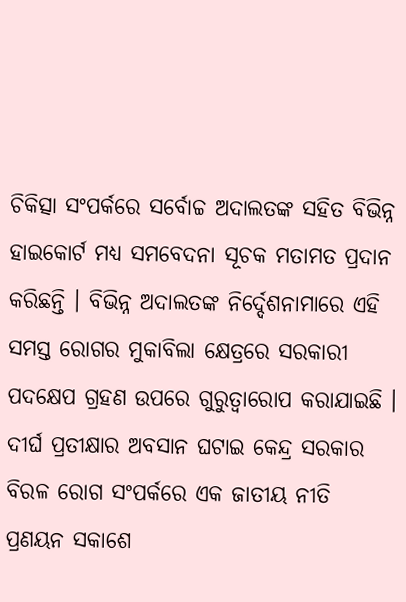ଚିକିତ୍ସା ସଂପର୍କରେ ସର୍ବୋଚ୍ଚ ଅଦାଲତଙ୍କ ସହିତ ବିଭିନ୍ନ ହାଇକୋର୍ଟ ମଧ୍ୟ ସମବେଦନା ସୂଚକ ମତାମତ ପ୍ରଦାନ କରିଛନ୍ତି । ବିଭିନ୍ନ ଅଦାଲତଙ୍କ ନିର୍ଦ୍ଦେଶନାମାରେ ଏହି ସମସ୍ତ ରୋଗର ମୁକାବିଲା କ୍ଷେତ୍ରରେ ସରକାରୀ ପଦକ୍ଷେପ ଗ୍ରହଣ ଉପରେ ଗୁରୁତ୍ବାରୋପ କରାଯାଇଛି । ଦୀର୍ଘ ପ୍ରତୀକ୍ଷାର ଅବସାନ ଘଟାଇ କେନ୍ଦ୍ର ସରକାର ବିରଳ ରୋଗ ସଂପର୍କରେ ଏକ ଜାତୀୟ ନୀତି ପ୍ରଣୟନ ସକାଶେ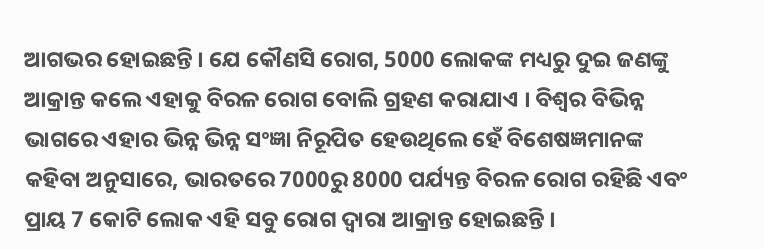ଆଗଭର ହୋଇଛନ୍ତି । ଯେ କୌଣସି ରୋଗ, 5000 ଲୋକଙ୍କ ମଧ୍ୟରୁ ଦୁଇ ଜଣଙ୍କୁ ଆକ୍ରାନ୍ତ କଲେ ଏହାକୁ ବିରଳ ରୋଗ ବୋଲି ଗ୍ରହଣ କରାଯାଏ । ବିଶ୍ବର ବିଭିନ୍ନ ଭାଗରେ ଏହାର ଭିନ୍ନ ଭିନ୍ନ ସଂଜ୍ଞା ନିରୂପିତ ହେଉଥିଲେ ହେଁ ବିଶେଷଜ୍ଞମାନଙ୍କ କହିବା ଅନୁସାରେ, ଭାରତରେ 7000ରୁ 8000 ପର୍ଯ୍ୟନ୍ତ ବିରଳ ରୋଗ ରହିଛି ଏବଂ ପ୍ରାୟ 7 କୋଟି ଲୋକ ଏହି ସବୁ ରୋଗ ଦ୍ବାରା ଆକ୍ରାନ୍ତ ହୋଇଛନ୍ତି ।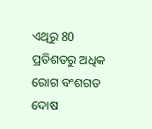ଏଥିରୁ 80 ପ୍ରତିଶତରୁ ଅଧିକ ରୋଗ ବଂଶଗତ ଦୋଷ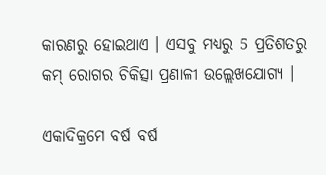କାରଣରୁ ହୋଇଥାଏ । ଏସବୁ ମଧ୍ୟରୁ 5 ପ୍ରତିଶତରୁ କମ୍‌ ରୋଗର ଚିକିତ୍ସା ପ୍ରଣାଳୀ ଉଲ୍ଲେଖଯୋଗ୍ୟ ।

ଏକାଦିକ୍ରମେ ବର୍ଷ ବର୍ଷ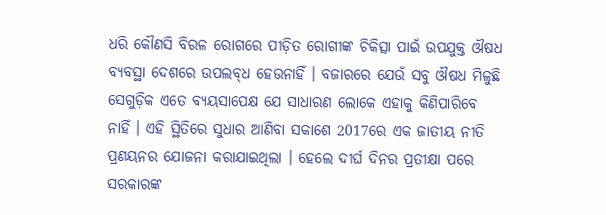ଧରି କୌଣସି ବିରଳ ରୋଗରେ ପୀଡ଼ିତ ରୋଗୀଙ୍କ ଚିକିତ୍ସା ପାଇଁ ଉପଯୁକ୍ତ ଔଷଧ ବ୍ୟବସ୍ଥା ଦେଶରେ ଉପଲବ୍‌ଧ ହେଉନାହିଁ । ବଜାରରେ ଯେଉଁ ସବୁ ଔଷଧ ମିଳୁଛି ସେଗୁଡ଼ିକ ଏତେ ବ୍ୟୟସାପେକ୍ଷ ଯେ ସାଧାରଣ ଲୋକେ ଏହାକୁ କିଣିପାରିବେ ନାହିଁ । ଏହି ସ୍ଥିତିରେ ସୁଧାର ଆଣିବା ସକାଶେ 2017ରେ ଏକ ଜାତୀୟ ନୀତି ପ୍ରଣୟନର ଯୋଜନା କରାଯାଇଥିଲା । ହେଲେ ଦୀର୍ଘ ଦିନର ପ୍ରତୀକ୍ଷା ପରେ ସରକାରଙ୍କ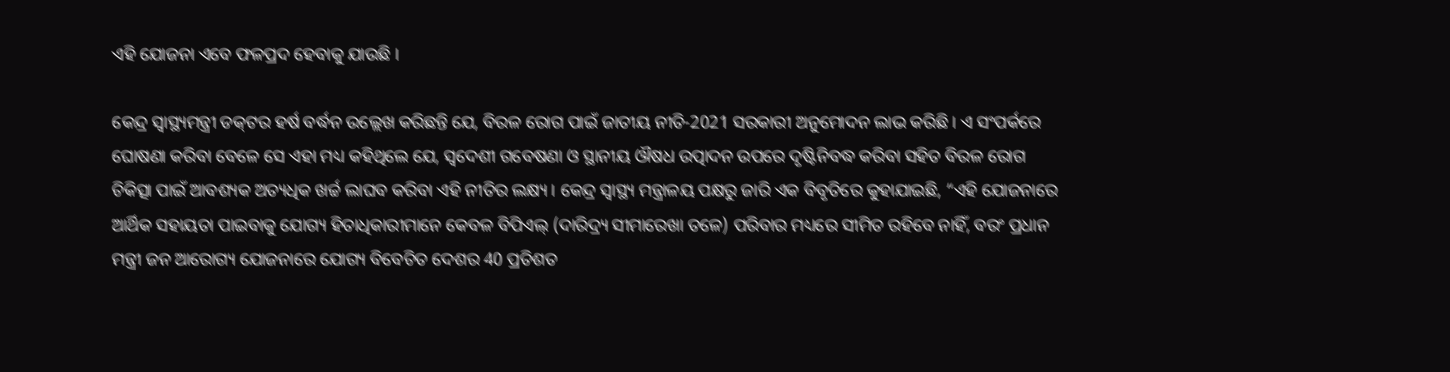ଏହି ଯୋଜନା ଏବେ ଫଳପ୍ରଦ ହେବାକୁ ଯାଉଛି ।

କେନ୍ଦ୍ର ସ୍ବାସ୍ଥ୍ୟମନ୍ତ୍ରୀ ଡକ୍‌ଟର ହର୍ଷ ବର୍ଦ୍ଧନ ଉଲ୍ଲେଖ କରିଛନ୍ତି ଯେ, ବିରଳ ରୋଗ ପାଇଁ ଜାତୀୟ ନୀତି-2021 ସରକାରୀ ଅନୁମୋଦନ ଲାଭ କରିଛି । ଏ ସଂପର୍କରେ ଘୋଷଣା କରିବା ବେଳେ ସେ ଏହା ମଧ୍ୟ କହିଥିଲେ ଯେ, ସ୍ବଦେଶୀ ଗବେଷଣା ଓ ସ୍ଥାନୀୟ ଔଷଧ ଉତ୍ପାଦନ ଉପରେ ଦୃଷ୍ଟିନିବଦ୍ଧ କରିବା ସହିତ ବିରଳ ରୋଗ ଚିକିତ୍ସା ପାଇଁ ଆବଶ୍ୟକ ଅତ୍ୟଧିକ ଖର୍ଚ୍ଚ ଲାଘବ କରିବା ଏହି ନୀତିର ଲକ୍ଷ୍ୟ । କେନ୍ଦ୍ର ସ୍ବାସ୍ଥ୍ୟ ମନ୍ତ୍ରାଳୟ ପକ୍ଷରୁ ଜାରି ଏକ ବିବୃତିରେ କୁହାଯାଇଛି, “ଏହି ଯୋଜନାରେ ଆର୍ଥିକ ସହାୟତା ପାଇବାକୁ ଯୋଗ୍ୟ ହିତାଧିକାରୀମାନେ କେବଳ ବିପିଏଲ୍‌ (ଦାରିଦ୍ର୍ୟ ସୀମାରେଖା ତଳେ) ପରିବାର ମଧ୍ୟରେ ସୀମିତ ରହିବେ ନାହିଁ, ବରଂ ପ୍ରଧାନ ମନ୍ତ୍ରୀ ଜନ ଆରୋଗ୍ୟ ଯୋଜନାରେ ଯୋଗ୍ୟ ବିବେଚିତ ଦେଶର 40 ପ୍ରତିଶତ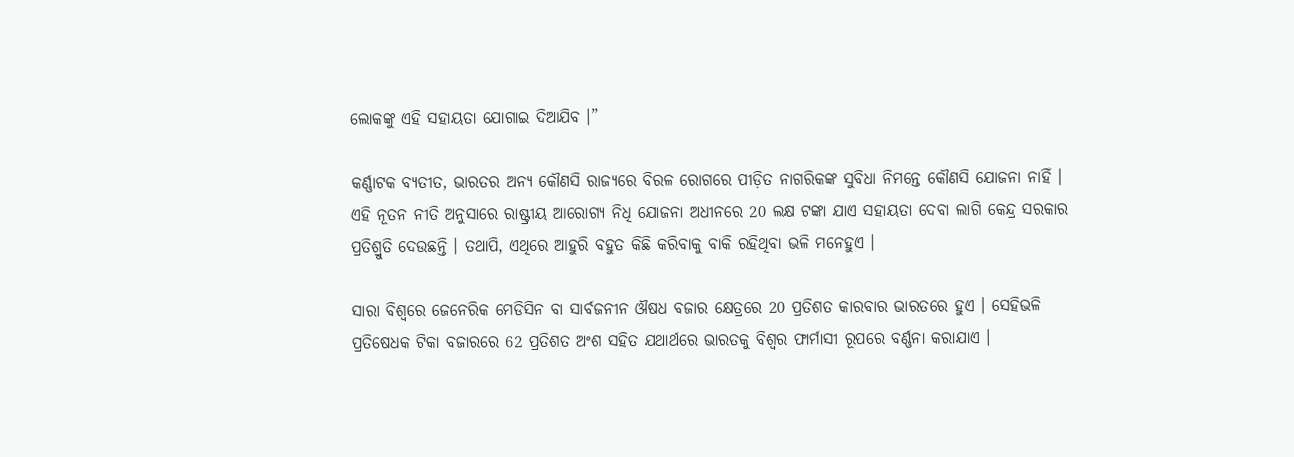ଲୋକଙ୍କୁ ଏହି ସହାୟତା ଯୋଗାଇ ଦିଆଯିବ ।”

କର୍ଣ୍ଣାଟକ ବ୍ୟତୀତ, ଭାରତର ଅନ୍ୟ କୌଣସି ରାଜ୍ୟରେ ବିରଳ ରୋଗରେ ପୀଡ଼ିତ ନାଗରିକଙ୍କ ସୁବିଧା ନିମନ୍ତେ କୌଣସି ଯୋଜନା ନାହିଁ । ଏହି ନୂତନ ନୀତି ଅନୁସାରେ ରାଷ୍ଟ୍ରୀୟ ଆରୋଗ୍ୟ ନିଧି ଯୋଜନା ଅଧୀନରେ 20 ଲକ୍ଷ ଟଙ୍କା ଯାଏ ସହାୟତା ଦେବା ଲାଗି କେନ୍ଦ୍ର ସରକାର ପ୍ରତିଶ୍ରୁତି ଦେଉଛନ୍ତି । ତଥାପି, ଏଥିରେ ଆହୁରି ବହୁତ କିଛି କରିବାକୁ ବାକି ରହିଥିବା ଭଳି ମନେହୁଏ ।

ସାରା ବିଶ୍ବରେ ଜେନେରିକ ମେଡିସିନ ବା ସାର୍ବଜନୀନ ଔଷଧ ବଜାର କ୍ଷେତ୍ରରେ 20 ପ୍ରତିଶତ କାରବାର ଭାରତରେ ହୁଏ । ସେହିଭଳି ପ୍ରତିଷେଧକ ଟିକା ବଜାରରେ 62 ପ୍ରତିଶତ ଅଂଶ ସହିତ ଯଥାର୍ଥରେ ଭାରତକୁ ବିଶ୍ବର ଫାର୍ମାସୀ ରୂପରେ ବର୍ଣ୍ଣନା କରାଯାଏ ।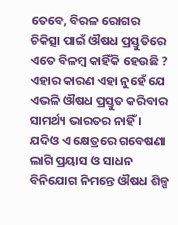ତେବେ, ବିରଳ ରୋଗର ଚିକିତ୍ସା ପାଇଁ ଔଷଧ ପ୍ରସ୍ତୁତିରେ ଏତେ ବିଳମ୍ବ କାହିଁକି ହେଉଛି ? ଏହାର କାରଣ ଏହା ନୁହେଁ ଯେ ଏଭଳି ଔଷଧ ପ୍ରସ୍ତୁତ କରିବାର ସାମର୍ଥ୍ୟ ଭାରତର ନାହିଁ । ଯଦିଓ ଏ କ୍ଷେତ୍ରରେ ଗବେଷଣା ଲାଗି ପ୍ରୟାସ ଓ ସାଧନ ବିନିଯୋଗ ନିମନ୍ତେ ଔଷଧ ଶିଳ୍ପ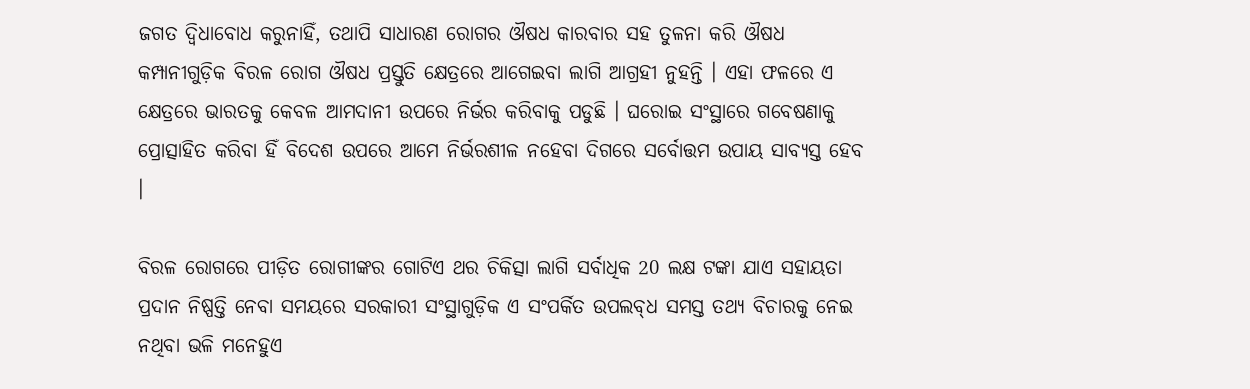ଜଗତ ଦ୍ବିଧାବୋଧ କରୁନାହିଁ, ତଥାପି ସାଧାରଣ ରୋଗର ଔଷଧ କାରବାର ସହ ତୁଳନା କରି ଔଷଧ କମ୍ପାନୀଗୁଡ଼ିକ ବିରଳ ରୋଗ ଔଷଧ ପ୍ରସ୍ତୁତି କ୍ଷେତ୍ରରେ ଆଗେଇବା ଲାଗି ଆଗ୍ରହୀ ନୁହନ୍ତି । ଏହା ଫଳରେ ଏ କ୍ଷେତ୍ରରେ ଭାରତକୁ କେବଳ ଆମଦାନୀ ଉପରେ ନିର୍ଭର କରିବାକୁ ପଡୁଛି । ଘରୋଇ ସଂସ୍ଥାରେ ଗବେଷଣାକୁ ପ୍ରୋତ୍ସାହିତ କରିବା ହିଁ ବିଦେଶ ଉପରେ ଆମେ ନିର୍ଭରଶୀଳ ନହେବା ଦିଗରେ ସର୍ବୋତ୍ତମ ଉପାୟ ସାବ୍ୟସ୍ତ ହେବ ।

ବିରଳ ରୋଗରେ ପୀଡ଼ିତ ରୋଗୀଙ୍କର ଗୋଟିଏ ଥର ଚିକିତ୍ସା ଲାଗି ସର୍ବାଧିକ 20 ଲକ୍ଷ ଟଙ୍କା ଯାଏ ସହାୟତା ପ୍ରଦାନ ନିଷ୍ପତ୍ତି ନେବା ସମୟରେ ସରକାରୀ ସଂସ୍ଥାଗୁଡ଼ିକ ଏ ସଂପର୍କିତ ଉପଲବ୍‌ଧ ସମସ୍ତ ତଥ୍ୟ ବିଚାରକୁ ନେଇ ନଥିବା ଭଳି ମନେହୁଏ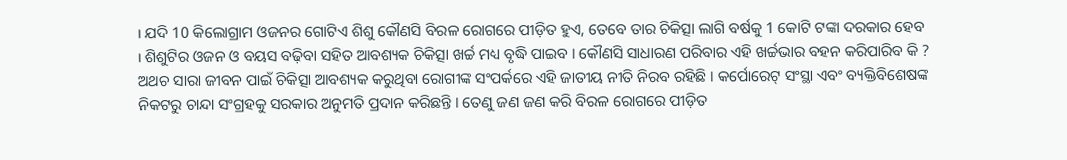। ଯଦି 10 କିଲୋଗ୍ରାମ ଓଜନର ଗୋଟିଏ ଶିଶୁ କୌଣସି ବିରଳ ରୋଗରେ ପୀଡ଼ିତ ହୁଏ, ତେବେ ତାର ଚିକିତ୍ସା ଲାଗି ବର୍ଷକୁ 1 କୋଟି ଟଙ୍କା ଦରକାର ହେବ । ଶିଶୁଟିର ଓଜନ ଓ ବୟସ ବଢ଼ିବା ସହିତ ଆବଶ୍ୟକ ଚିକିତ୍ସା ଖର୍ଚ୍ଚ ମଧ୍ୟ ବୃଦ୍ଧି ପାଇବ । କୌଣସି ସାଧାରଣ ପରିବାର ଏହି ଖର୍ଚ୍ଚଭାର ବହନ କରିପାରିବ କି ? ଅଥଚ ସାରା ଜୀବନ ପାଇଁ ଚିକିତ୍ସା ଆବଶ୍ୟକ କରୁଥିବା ରୋଗୀଙ୍କ ସଂପର୍କରେ ଏହି ଜାତୀୟ ନୀତି ନିରବ ରହିଛି । କର୍ପୋରେଟ୍‌ ସଂସ୍ଥା ଏବଂ ବ୍ୟକ୍ତିବିଶେଷଙ୍କ ନିକଟରୁ ଚାନ୍ଦା ସଂଗ୍ରହକୁ ସରକାର ଅନୁମତି ପ୍ରଦାନ କରିଛନ୍ତି । ତେଣୁ ଜଣ ଜଣ କରି ବିରଳ ରୋଗରେ ପୀଡ଼ିତ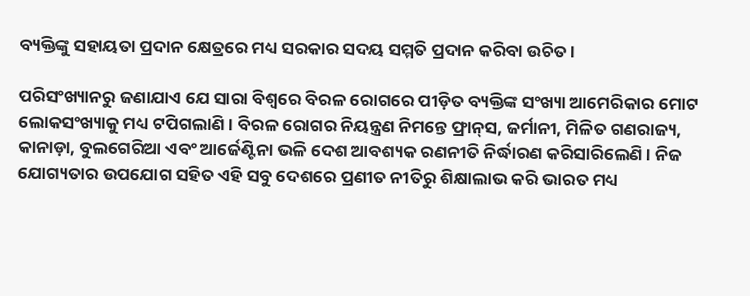ବ୍ୟକ୍ତିଙ୍କୁ ସହାୟତା ପ୍ରଦାନ କ୍ଷେତ୍ରରେ ମଧ୍ୟ ସରକାର ସଦୟ ସମ୍ମତି ପ୍ରଦାନ କରିବା ଉଚିତ ।

ପରିସଂଖ୍ୟାନରୁ ଜଣାଯାଏ ଯେ ସାରା ବିଶ୍ବରେ ବିରଳ ରୋଗରେ ପୀଡ଼ିତ ବ୍ୟକ୍ତିଙ୍କ ସଂଖ୍ୟା ଆମେରିକାର ମୋଟ ଲୋକସଂଖ୍ୟାକୁ ମଧ୍ୟ ଟପିଗଲାଣି । ବିରଳ ରୋଗର ନିୟନ୍ତ୍ରଣ ନିମନ୍ତେ ଫ୍ରାନ୍‌ସ, ଜର୍ମାନୀ, ମିଳିତ ଗଣରାଜ୍ୟ, କାନାଡ଼ା, ବୁଲଗେରିଆ ଏବଂ ଆର୍ଜେଣ୍ଟିନା ଭଳି ଦେଶ ଆବଶ୍ୟକ ରଣନୀତି ନିର୍ଦ୍ଧାରଣ କରିସାରିଲେଣି । ନିଜ ଯୋଗ୍ୟତାର ଉପଯୋଗ ସହିତ ଏହି ସବୁ ଦେଶରେ ପ୍ରଣୀତ ନୀତିରୁ ଶିକ୍ଷାଲାଭ କରି ଭାରତ ମଧ୍ୟ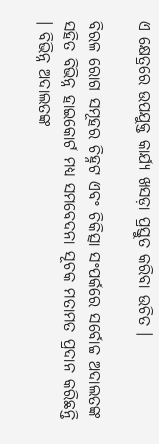ଏ କ୍ଷେତ୍ରରେ ଉପଯୁକ୍ତ କାର୍ଯ୍ୟ ଖସଡ଼ା ପ୍ରସ୍ତୁତ କରିବା ଉଚିତ ।

ବିରଳ ରୋଗ ସମୂହର ଚିହ୍ନଟ ଏବଂ ଚିକିତ୍ସା ସଂପର୍କରେ ସର୍ବୋଚ୍ଚ ଅଦାଲତଙ୍କ ସହିତ ବିଭିନ୍ନ ହାଇକୋର୍ଟ ମଧ୍ୟ ସମବେଦନା ସୂଚକ ମତାମତ ପ୍ରଦାନ କରିଛନ୍ତି । ବିଭିନ୍ନ ଅଦାଲତଙ୍କ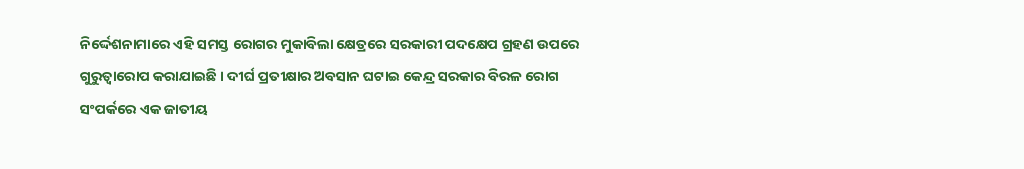ନିର୍ଦ୍ଦେଶନାମାରେ ଏହି ସମସ୍ତ ରୋଗର ମୁକାବିଲା କ୍ଷେତ୍ରରେ ସରକାରୀ ପଦକ୍ଷେପ ଗ୍ରହଣ ଉପରେ ଗୁରୁତ୍ବାରୋପ କରାଯାଇଛି । ଦୀର୍ଘ ପ୍ରତୀକ୍ଷାର ଅବସାନ ଘଟାଇ କେନ୍ଦ୍ର ସରକାର ବିରଳ ରୋଗ ସଂପର୍କରେ ଏକ ଜାତୀୟ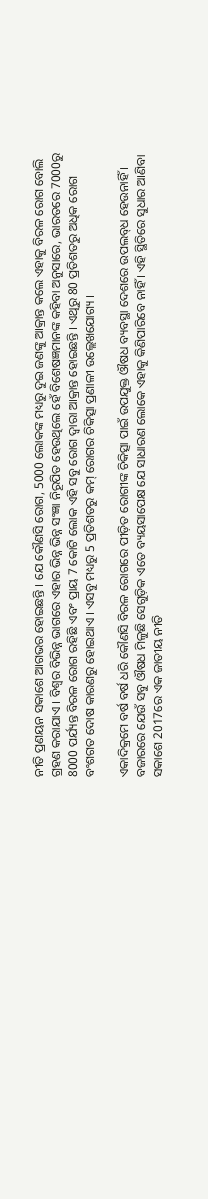ନୀତି ପ୍ରଣୟନ ସକାଶେ ଆଗଭର ହୋଇଛନ୍ତି । ଯେ କୌଣସି ରୋଗ, 5000 ଲୋକଙ୍କ ମଧ୍ୟରୁ ଦୁଇ ଜଣଙ୍କୁ ଆକ୍ରାନ୍ତ କଲେ ଏହାକୁ ବିରଳ ରୋଗ ବୋଲି ଗ୍ରହଣ କରାଯାଏ । ବିଶ୍ବର ବିଭିନ୍ନ ଭାଗରେ ଏହାର ଭିନ୍ନ ଭିନ୍ନ ସଂଜ୍ଞା ନିରୂପିତ ହେଉଥିଲେ ହେଁ ବିଶେଷଜ୍ଞମାନଙ୍କ କହିବା ଅନୁସାରେ, ଭାରତରେ 7000ରୁ 8000 ପର୍ଯ୍ୟନ୍ତ ବିରଳ ରୋଗ ରହିଛି ଏବଂ ପ୍ରାୟ 7 କୋଟି ଲୋକ ଏହି ସବୁ ରୋଗ ଦ୍ବାରା ଆକ୍ରାନ୍ତ ହୋଇଛନ୍ତି । ଏଥିରୁ 80 ପ୍ରତିଶତରୁ ଅଧିକ ରୋଗ ବଂଶଗତ ଦୋଷ କାରଣରୁ ହୋଇଥାଏ । ଏସବୁ ମଧ୍ୟରୁ 5 ପ୍ରତିଶତରୁ କମ୍‌ ରୋଗର ଚିକିତ୍ସା ପ୍ରଣାଳୀ ଉଲ୍ଲେଖଯୋଗ୍ୟ ।

ଏକାଦିକ୍ରମେ ବର୍ଷ ବର୍ଷ ଧରି କୌଣସି ବିରଳ ରୋଗରେ ପୀଡ଼ିତ ରୋଗୀଙ୍କ ଚିକିତ୍ସା ପାଇଁ ଉପଯୁକ୍ତ ଔଷଧ ବ୍ୟବସ୍ଥା ଦେଶରେ ଉପଲବ୍‌ଧ ହେଉନାହିଁ । ବଜାରରେ ଯେଉଁ ସବୁ ଔଷଧ ମିଳୁଛି ସେଗୁଡ଼ିକ ଏତେ ବ୍ୟୟସାପେକ୍ଷ ଯେ ସାଧାରଣ ଲୋକେ ଏହାକୁ କିଣିପାରିବେ ନାହିଁ । ଏହି ସ୍ଥିତିରେ ସୁଧାର ଆଣିବା ସକାଶେ 2017ରେ ଏକ ଜାତୀୟ ନୀତି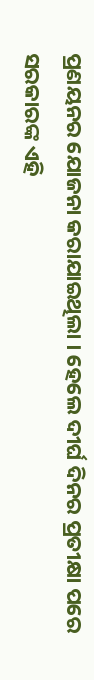ପ୍ରଣୟନର ଯୋଜନା କରାଯାଇଥିଲା । ହେଲେ ଦୀର୍ଘ ଦିନର ପ୍ରତୀକ୍ଷା ପରେ ସରକାରଙ୍କ ଏହି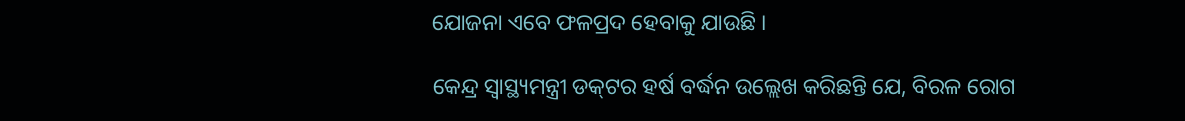ଯୋଜନା ଏବେ ଫଳପ୍ରଦ ହେବାକୁ ଯାଉଛି ।

କେନ୍ଦ୍ର ସ୍ବାସ୍ଥ୍ୟମନ୍ତ୍ରୀ ଡକ୍‌ଟର ହର୍ଷ ବର୍ଦ୍ଧନ ଉଲ୍ଲେଖ କରିଛନ୍ତି ଯେ, ବିରଳ ରୋଗ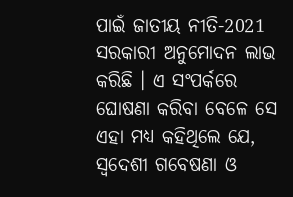ପାଇଁ ଜାତୀୟ ନୀତି-2021 ସରକାରୀ ଅନୁମୋଦନ ଲାଭ କରିଛି । ଏ ସଂପର୍କରେ ଘୋଷଣା କରିବା ବେଳେ ସେ ଏହା ମଧ୍ୟ କହିଥିଲେ ଯେ, ସ୍ବଦେଶୀ ଗବେଷଣା ଓ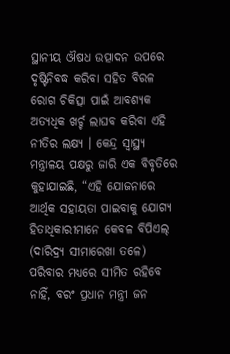ସ୍ଥାନୀୟ ଔଷଧ ଉତ୍ପାଦନ ଉପରେ ଦୃଷ୍ଟିନିବଦ୍ଧ କରିବା ସହିତ ବିରଳ ରୋଗ ଚିକିତ୍ସା ପାଇଁ ଆବଶ୍ୟକ ଅତ୍ୟଧିକ ଖର୍ଚ୍ଚ ଲାଘବ କରିବା ଏହି ନୀତିର ଲକ୍ଷ୍ୟ । କେନ୍ଦ୍ର ସ୍ବାସ୍ଥ୍ୟ ମନ୍ତ୍ରାଳୟ ପକ୍ଷରୁ ଜାରି ଏକ ବିବୃତିରେ କୁହାଯାଇଛି, “ଏହି ଯୋଜନାରେ ଆର୍ଥିକ ସହାୟତା ପାଇବାକୁ ଯୋଗ୍ୟ ହିତାଧିକାରୀମାନେ କେବଳ ବିପିଏଲ୍‌ (ଦାରିଦ୍ର୍ୟ ସୀମାରେଖା ତଳେ) ପରିବାର ମଧ୍ୟରେ ସୀମିତ ରହିବେ ନାହିଁ, ବରଂ ପ୍ରଧାନ ମନ୍ତ୍ରୀ ଜନ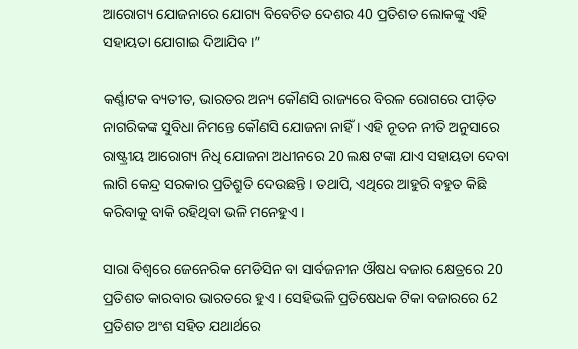ଆରୋଗ୍ୟ ଯୋଜନାରେ ଯୋଗ୍ୟ ବିବେଚିତ ଦେଶର 40 ପ୍ରତିଶତ ଲୋକଙ୍କୁ ଏହି ସହାୟତା ଯୋଗାଇ ଦିଆଯିବ ।”

କର୍ଣ୍ଣାଟକ ବ୍ୟତୀତ, ଭାରତର ଅନ୍ୟ କୌଣସି ରାଜ୍ୟରେ ବିରଳ ରୋଗରେ ପୀଡ଼ିତ ନାଗରିକଙ୍କ ସୁବିଧା ନିମନ୍ତେ କୌଣସି ଯୋଜନା ନାହିଁ । ଏହି ନୂତନ ନୀତି ଅନୁସାରେ ରାଷ୍ଟ୍ରୀୟ ଆରୋଗ୍ୟ ନିଧି ଯୋଜନା ଅଧୀନରେ 20 ଲକ୍ଷ ଟଙ୍କା ଯାଏ ସହାୟତା ଦେବା ଲାଗି କେନ୍ଦ୍ର ସରକାର ପ୍ରତିଶ୍ରୁତି ଦେଉଛନ୍ତି । ତଥାପି, ଏଥିରେ ଆହୁରି ବହୁତ କିଛି କରିବାକୁ ବାକି ରହିଥିବା ଭଳି ମନେହୁଏ ।

ସାରା ବିଶ୍ବରେ ଜେନେରିକ ମେଡିସିନ ବା ସାର୍ବଜନୀନ ଔଷଧ ବଜାର କ୍ଷେତ୍ରରେ 20 ପ୍ରତିଶତ କାରବାର ଭାରତରେ ହୁଏ । ସେହିଭଳି ପ୍ରତିଷେଧକ ଟିକା ବଜାରରେ 62 ପ୍ରତିଶତ ଅଂଶ ସହିତ ଯଥାର୍ଥରେ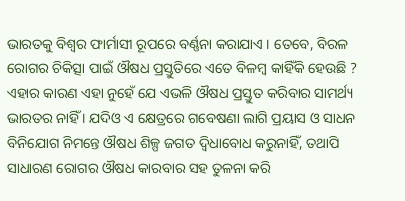ଭାରତକୁ ବିଶ୍ବର ଫାର୍ମାସୀ ରୂପରେ ବର୍ଣ୍ଣନା କରାଯାଏ । ତେବେ, ବିରଳ ରୋଗର ଚିକିତ୍ସା ପାଇଁ ଔଷଧ ପ୍ରସ୍ତୁତିରେ ଏତେ ବିଳମ୍ବ କାହିଁକି ହେଉଛି ? ଏହାର କାରଣ ଏହା ନୁହେଁ ଯେ ଏଭଳି ଔଷଧ ପ୍ରସ୍ତୁତ କରିବାର ସାମର୍ଥ୍ୟ ଭାରତର ନାହିଁ । ଯଦିଓ ଏ କ୍ଷେତ୍ରରେ ଗବେଷଣା ଲାଗି ପ୍ରୟାସ ଓ ସାଧନ ବିନିଯୋଗ ନିମନ୍ତେ ଔଷଧ ଶିଳ୍ପ ଜଗତ ଦ୍ବିଧାବୋଧ କରୁନାହିଁ, ତଥାପି ସାଧାରଣ ରୋଗର ଔଷଧ କାରବାର ସହ ତୁଳନା କରି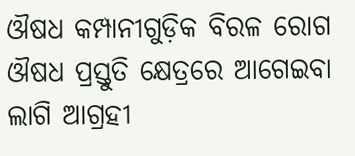ଔଷଧ କମ୍ପାନୀଗୁଡ଼ିକ ବିରଳ ରୋଗ ଔଷଧ ପ୍ରସ୍ତୁତି କ୍ଷେତ୍ରରେ ଆଗେଇବା ଲାଗି ଆଗ୍ରହୀ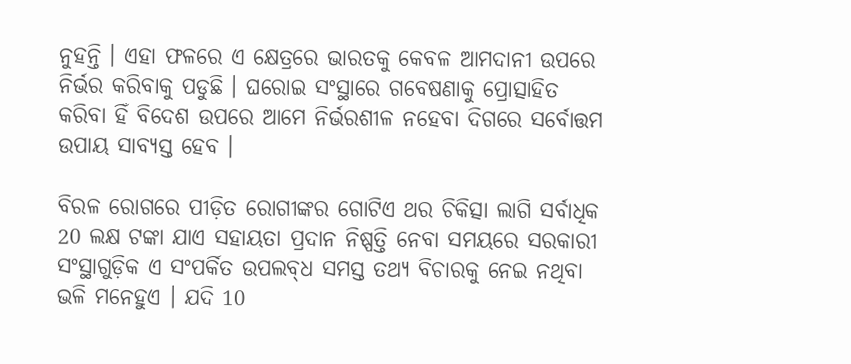ନୁହନ୍ତି । ଏହା ଫଳରେ ଏ କ୍ଷେତ୍ରରେ ଭାରତକୁ କେବଳ ଆମଦାନୀ ଉପରେ ନିର୍ଭର କରିବାକୁ ପଡୁଛି । ଘରୋଇ ସଂସ୍ଥାରେ ଗବେଷଣାକୁ ପ୍ରୋତ୍ସାହିତ କରିବା ହିଁ ବିଦେଶ ଉପରେ ଆମେ ନିର୍ଭରଶୀଳ ନହେବା ଦିଗରେ ସର୍ବୋତ୍ତମ ଉପାୟ ସାବ୍ୟସ୍ତ ହେବ ।

ବିରଳ ରୋଗରେ ପୀଡ଼ିତ ରୋଗୀଙ୍କର ଗୋଟିଏ ଥର ଚିକିତ୍ସା ଲାଗି ସର୍ବାଧିକ 20 ଲକ୍ଷ ଟଙ୍କା ଯାଏ ସହାୟତା ପ୍ରଦାନ ନିଷ୍ପତ୍ତି ନେବା ସମୟରେ ସରକାରୀ ସଂସ୍ଥାଗୁଡ଼ିକ ଏ ସଂପର୍କିତ ଉପଲବ୍‌ଧ ସମସ୍ତ ତଥ୍ୟ ବିଚାରକୁ ନେଇ ନଥିବା ଭଳି ମନେହୁଏ । ଯଦି 10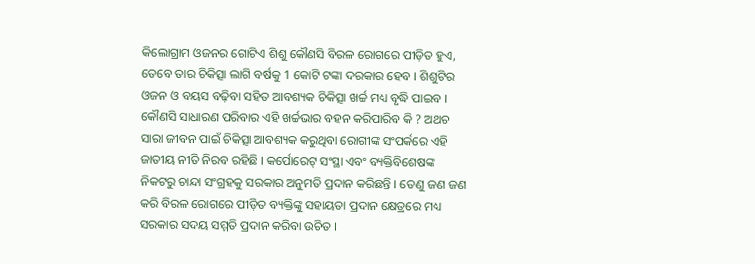କିଲୋଗ୍ରାମ ଓଜନର ଗୋଟିଏ ଶିଶୁ କୌଣସି ବିରଳ ରୋଗରେ ପୀଡ଼ିତ ହୁଏ, ତେବେ ତାର ଚିକିତ୍ସା ଲାଗି ବର୍ଷକୁ 1 କୋଟି ଟଙ୍କା ଦରକାର ହେବ । ଶିଶୁଟିର ଓଜନ ଓ ବୟସ ବଢ଼ିବା ସହିତ ଆବଶ୍ୟକ ଚିକିତ୍ସା ଖର୍ଚ୍ଚ ମଧ୍ୟ ବୃଦ୍ଧି ପାଇବ । କୌଣସି ସାଧାରଣ ପରିବାର ଏହି ଖର୍ଚ୍ଚଭାର ବହନ କରିପାରିବ କି ? ଅଥଚ ସାରା ଜୀବନ ପାଇଁ ଚିକିତ୍ସା ଆବଶ୍ୟକ କରୁଥିବା ରୋଗୀଙ୍କ ସଂପର୍କରେ ଏହି ଜାତୀୟ ନୀତି ନିରବ ରହିଛି । କର୍ପୋରେଟ୍‌ ସଂସ୍ଥା ଏବଂ ବ୍ୟକ୍ତିବିଶେଷଙ୍କ ନିକଟରୁ ଚାନ୍ଦା ସଂଗ୍ରହକୁ ସରକାର ଅନୁମତି ପ୍ରଦାନ କରିଛନ୍ତି । ତେଣୁ ଜଣ ଜଣ କରି ବିରଳ ରୋଗରେ ପୀଡ଼ିତ ବ୍ୟକ୍ତିଙ୍କୁ ସହାୟତା ପ୍ରଦାନ କ୍ଷେତ୍ରରେ ମଧ୍ୟ ସରକାର ସଦୟ ସମ୍ମତି ପ୍ରଦାନ କରିବା ଉଚିତ ।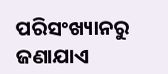ପରିସଂଖ୍ୟାନରୁ ଜଣାଯାଏ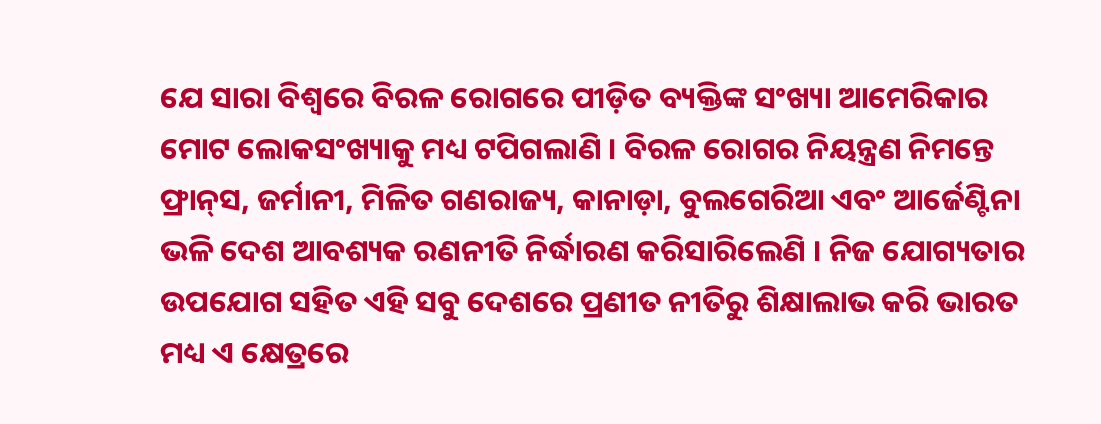ଯେ ସାରା ବିଶ୍ବରେ ବିରଳ ରୋଗରେ ପୀଡ଼ିତ ବ୍ୟକ୍ତିଙ୍କ ସଂଖ୍ୟା ଆମେରିକାର ମୋଟ ଲୋକସଂଖ୍ୟାକୁ ମଧ୍ୟ ଟପିଗଲାଣି । ବିରଳ ରୋଗର ନିୟନ୍ତ୍ରଣ ନିମନ୍ତେ ଫ୍ରାନ୍‌ସ, ଜର୍ମାନୀ, ମିଳିତ ଗଣରାଜ୍ୟ, କାନାଡ଼ା, ବୁଲଗେରିଆ ଏବଂ ଆର୍ଜେଣ୍ଟିନା ଭଳି ଦେଶ ଆବଶ୍ୟକ ରଣନୀତି ନିର୍ଦ୍ଧାରଣ କରିସାରିଲେଣି । ନିଜ ଯୋଗ୍ୟତାର ଉପଯୋଗ ସହିତ ଏହି ସବୁ ଦେଶରେ ପ୍ରଣୀତ ନୀତିରୁ ଶିକ୍ଷାଲାଭ କରି ଭାରତ ମଧ୍ୟ ଏ କ୍ଷେତ୍ରରେ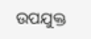ଉପଯୁକ୍ତ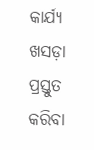କାର୍ଯ୍ୟ ଖସଡ଼ା ପ୍ରସ୍ତୁତ କରିବା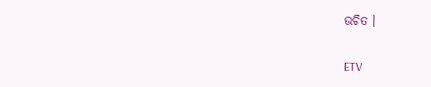ଉଚିତ ।

ETV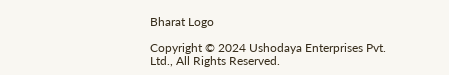Bharat Logo

Copyright © 2024 Ushodaya Enterprises Pvt. Ltd., All Rights Reserved.